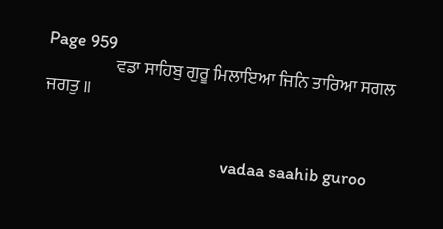Page 959
                    ਵਡਾ ਸਾਹਿਬੁ ਗੁਰੂ ਮਿਲਾਇਆ ਜਿਨਿ ਤਾਰਿਆ ਸਗਲ ਜਗਤੁ ॥


                                             vadaa saahib guroo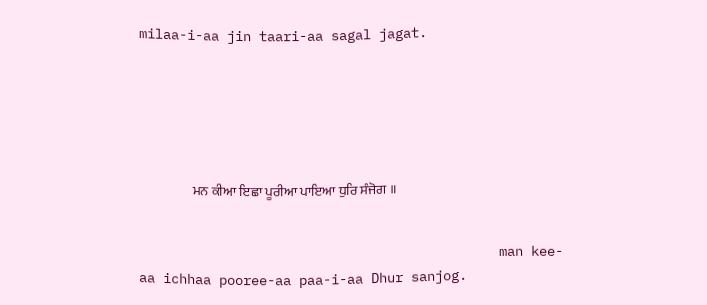milaa-i-aa jin taari-aa sagal jagat.






                    ਮਨ ਕੀਆ ਇਛਾ ਪੂਰੀਆ ਪਾਇਆ ਧੁਰਿ ਸੰਜੋਗ ॥


                                             man kee-aa ichhaa pooree-aa paa-i-aa Dhur sanjog.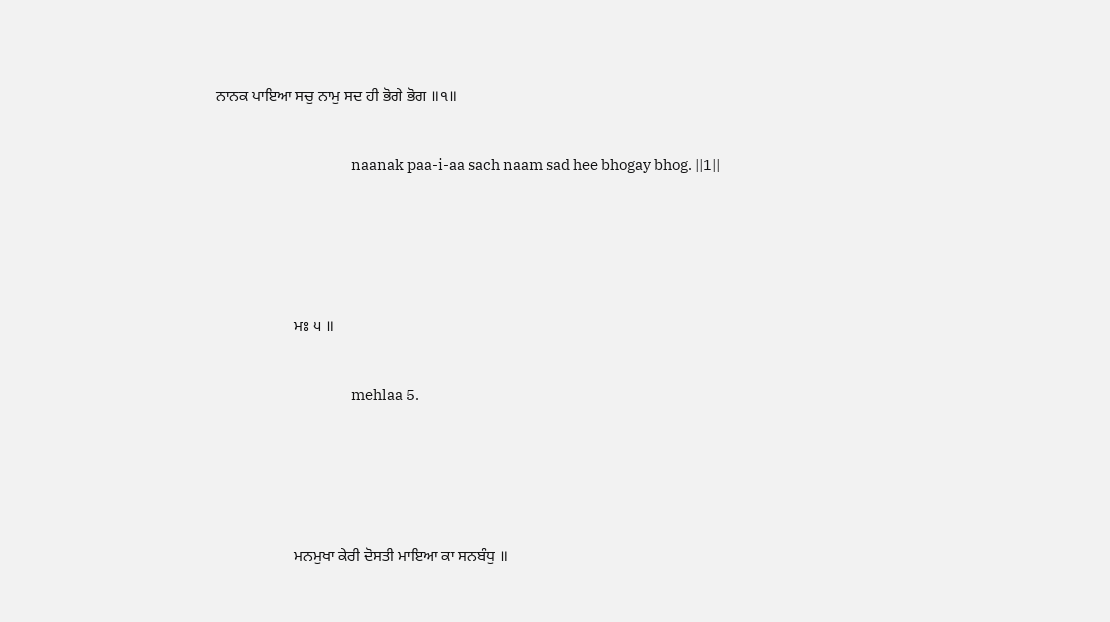ਨਾਨਕ ਪਾਇਆ ਸਚੁ ਨਾਮੁ ਸਦ ਹੀ ਭੋਗੇ ਭੋਗ ॥੧॥


                                             naanak paa-i-aa sach naam sad hee bhogay bhog. ||1||






                    ਮਃ ੫ ॥


                                             mehlaa 5.






                    ਮਨਮੁਖਾ ਕੇਰੀ ਦੋਸਤੀ ਮਾਇਆ ਕਾ ਸਨਬੰਧੁ ॥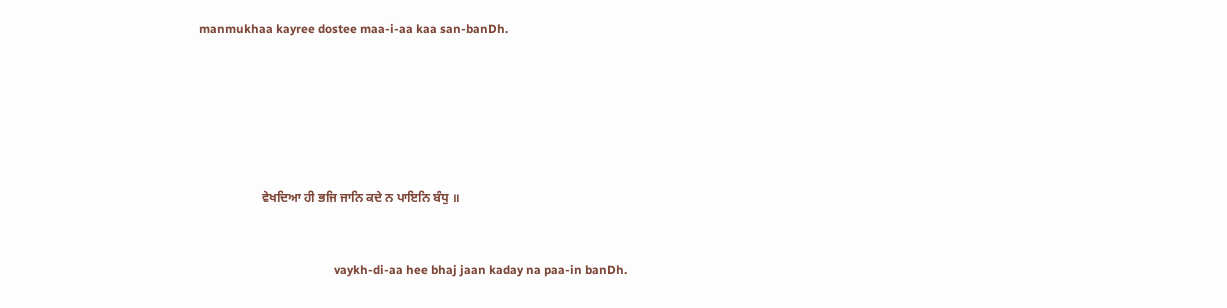manmukhaa kayree dostee maa-i-aa kaa san-banDh.






                    ਵੇਖਦਿਆ ਹੀ ਭਜਿ ਜਾਨਿ ਕਦੇ ਨ ਪਾਇਨਿ ਬੰਧੁ ॥


                                             vaykh-di-aa hee bhaj jaan kaday na paa-in banDh.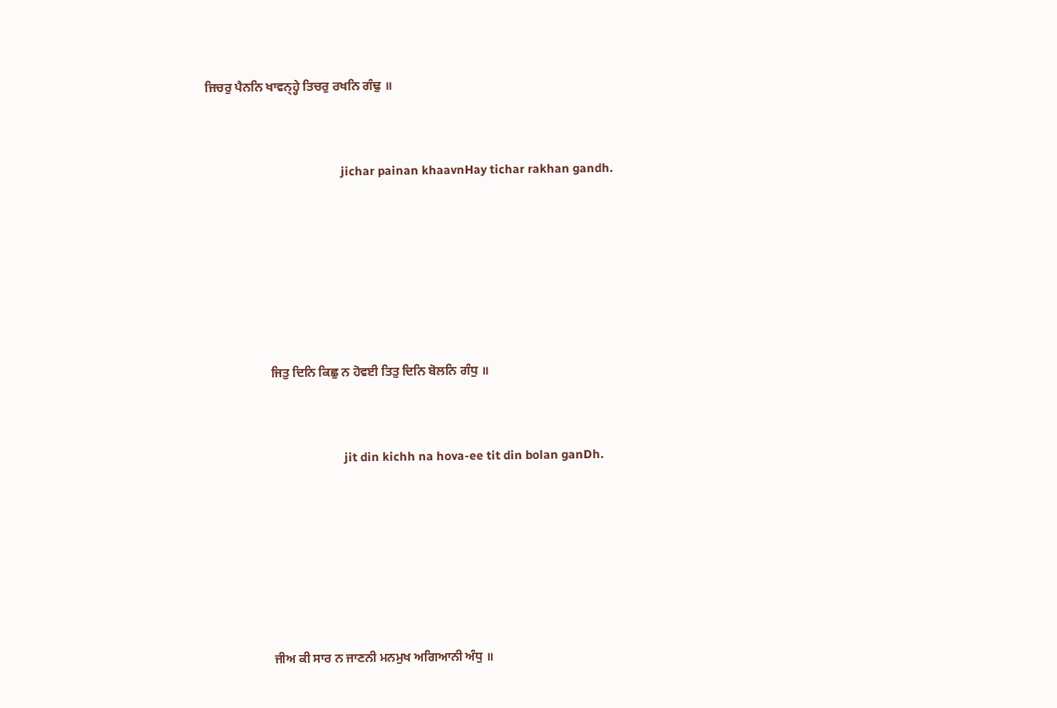ਜਿਚਰੁ ਪੈਨਨਿ ਖਾਵਨ੍ਹ੍ਹੇ ਤਿਚਰੁ ਰਖਨਿ ਗੰਢੁ ॥


                                             jichar painan khaavnHay tichar rakhan gandh.






                    ਜਿਤੁ ਦਿਨਿ ਕਿਛੁ ਨ ਹੋਵਈ ਤਿਤੁ ਦਿਨਿ ਬੋਲਨਿ ਗੰਧੁ ॥


                                             jit din kichh na hova-ee tit din bolan ganDh.






                    ਜੀਅ ਕੀ ਸਾਰ ਨ ਜਾਣਨੀ ਮਨਮੁਖ ਅਗਿਆਨੀ ਅੰਧੁ ॥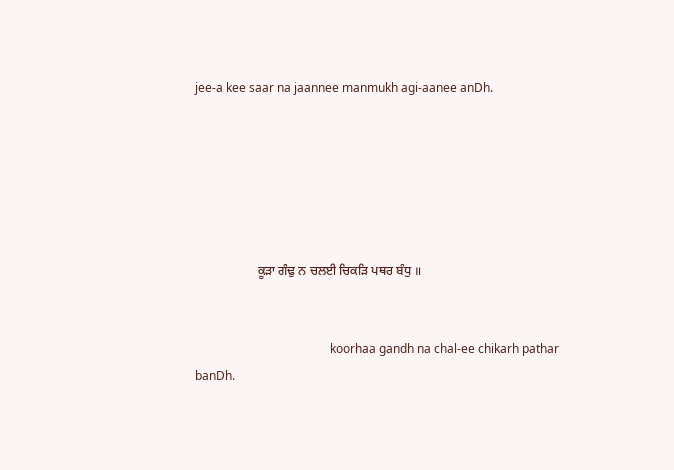jee-a kee saar na jaannee manmukh agi-aanee anDh.






                    ਕੂੜਾ ਗੰਢੁ ਨ ਚਲਈ ਚਿਕੜਿ ਪਥਰ ਬੰਧੁ ॥


                                             koorhaa gandh na chal-ee chikarh pathar banDh.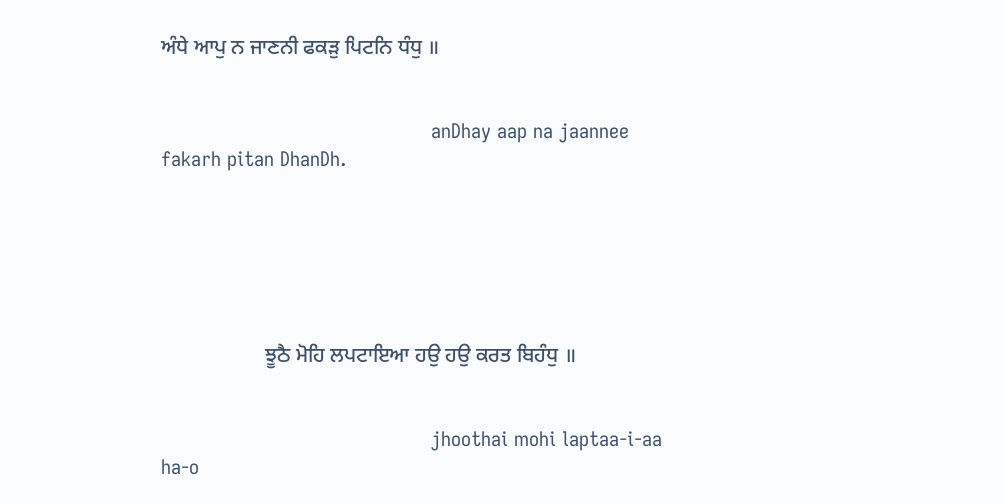ਅੰਧੇ ਆਪੁ ਨ ਜਾਣਨੀ ਫਕੜੁ ਪਿਟਨਿ ਧੰਧੁ ॥


                                             anDhay aap na jaannee fakarh pitan DhanDh.






                    ਝੂਠੈ ਮੋਹਿ ਲਪਟਾਇਆ ਹਉ ਹਉ ਕਰਤ ਬਿਹੰਧੁ ॥


                                             jhoothai mohi laptaa-i-aa ha-o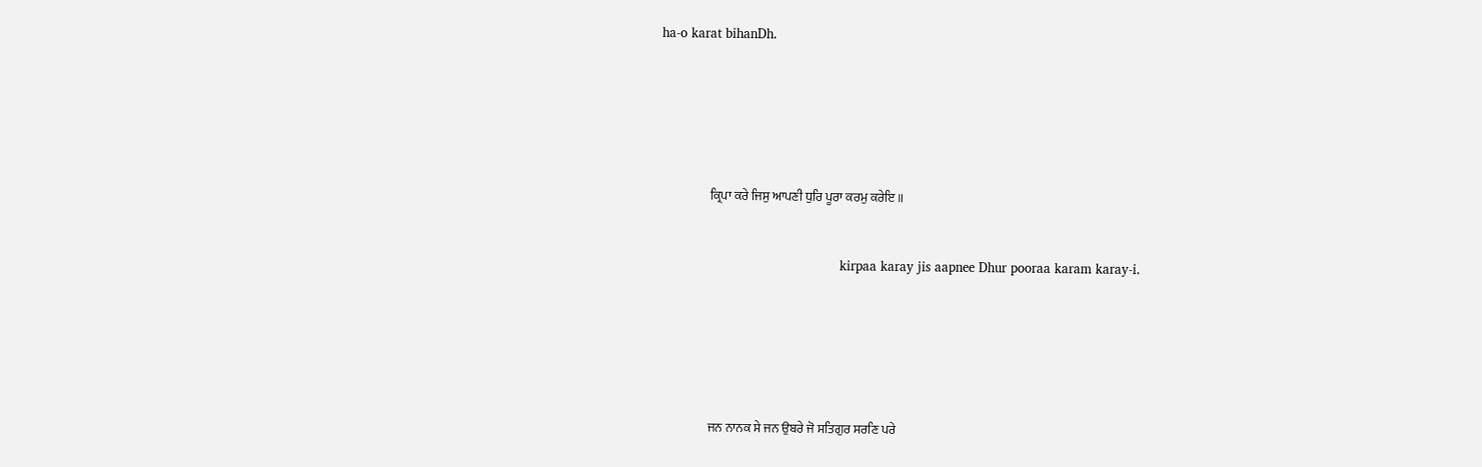ha-o karat bihanDh.






                    ਕ੍ਰਿਪਾ ਕਰੇ ਜਿਸੁ ਆਪਣੀ ਧੁਰਿ ਪੂਰਾ ਕਰਮੁ ਕਰੇਇ ॥


                                             kirpaa karay jis aapnee Dhur pooraa karam karay-i.






                    ਜਨ ਨਾਨਕ ਸੇ ਜਨ ਉਬਰੇ ਜੋ ਸਤਿਗੁਰ ਸਰਣਿ ਪਰੇ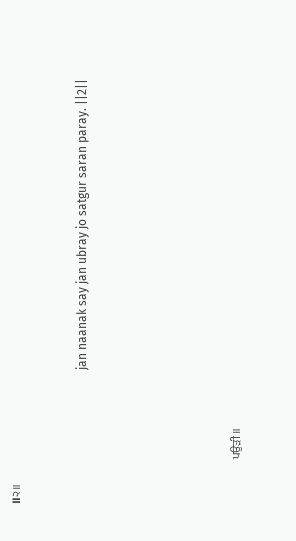॥੨॥


                                             jan naanak say jan ubray jo satgur saran paray. ||2||






                    ਪਉੜੀ ॥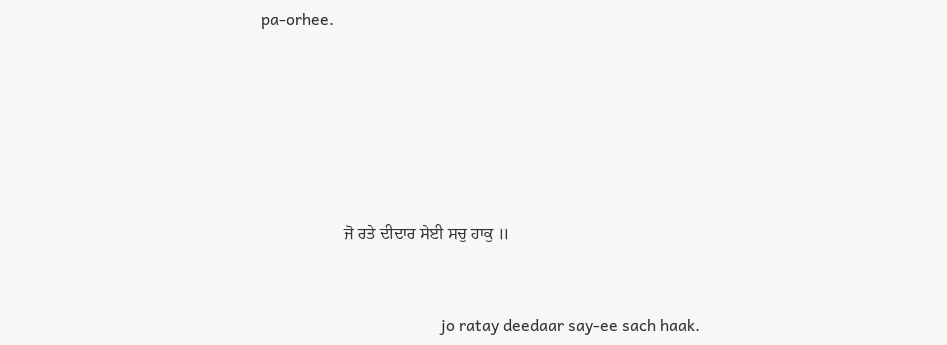pa-orhee.






                    ਜੋ ਰਤੇ ਦੀਦਾਰ ਸੇਈ ਸਚੁ ਹਾਕੁ ॥


                                             jo ratay deedaar say-ee sach haak.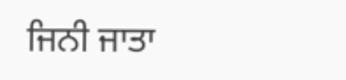ਜਿਨੀ ਜਾਤਾ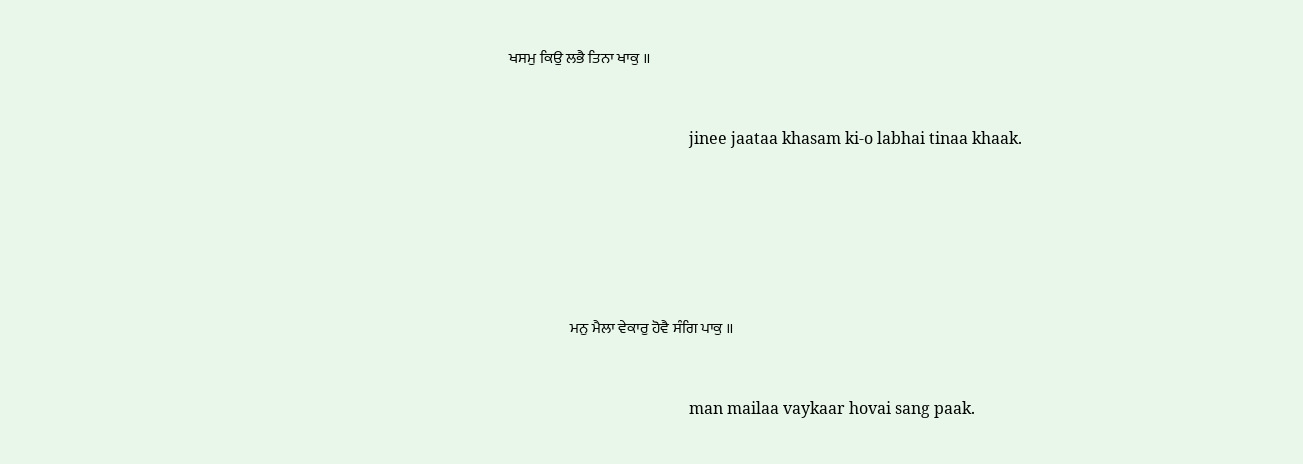ਖਸਮੁ ਕਿਉ ਲਭੈ ਤਿਨਾ ਖਾਕੁ ॥


                                             jinee jaataa khasam ki-o labhai tinaa khaak.






                    ਮਨੁ ਮੈਲਾ ਵੇਕਾਰੁ ਹੋਵੈ ਸੰਗਿ ਪਾਕੁ ॥


                                             man mailaa vaykaar hovai sang paak.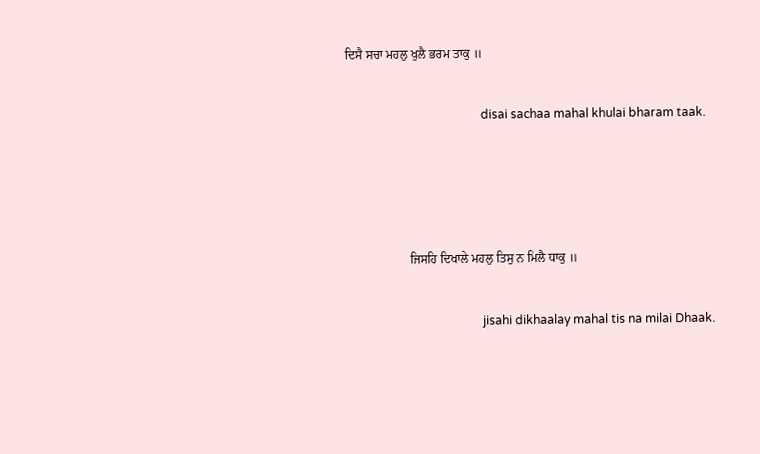ਦਿਸੈ ਸਚਾ ਮਹਲੁ ਖੁਲੈ ਭਰਮ ਤਾਕੁ ॥


                                             disai sachaa mahal khulai bharam taak.






                    ਜਿਸਹਿ ਦਿਖਾਲੇ ਮਹਲੁ ਤਿਸੁ ਨ ਮਿਲੈ ਧਾਕੁ ॥


                                             jisahi dikhaalay mahal tis na milai Dhaak.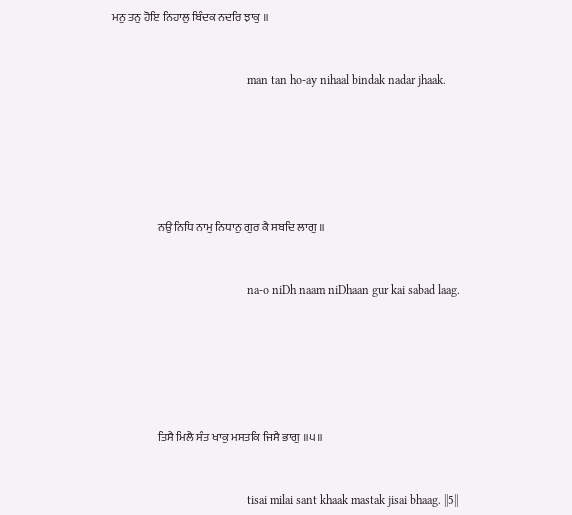ਮਨੁ ਤਨੁ ਹੋਇ ਨਿਹਾਲੁ ਬਿੰਦਕ ਨਦਰਿ ਝਾਕੁ ॥


                                             man tan ho-ay nihaal bindak nadar jhaak.






                    ਨਉ ਨਿਧਿ ਨਾਮੁ ਨਿਧਾਨੁ ਗੁਰ ਕੈ ਸਬਦਿ ਲਾਗੁ ॥


                                             na-o niDh naam niDhaan gur kai sabad laag.






                    ਤਿਸੈ ਮਿਲੈ ਸੰਤ ਖਾਕੁ ਮਸਤਕਿ ਜਿਸੈ ਭਾਗੁ ॥੫॥


                                             tisai milai sant khaak mastak jisai bhaag. ||5||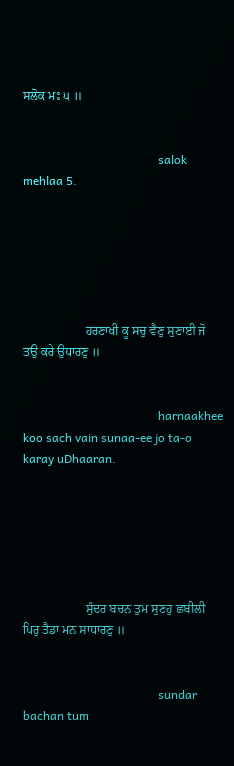ਸਲੋਕ ਮਃ ੫ ॥


                                             salok mehlaa 5.






                    ਹਰਣਾਖੀ ਕੂ ਸਚੁ ਵੈਣੁ ਸੁਣਾਈ ਜੋ ਤਉ ਕਰੇ ਉਧਾਰਣੁ ॥


                                             harnaakhee koo sach vain sunaa-ee jo ta-o karay uDhaaran.






                    ਸੁੰਦਰ ਬਚਨ ਤੁਮ ਸੁਣਹੁ ਛਬੀਲੀ ਪਿਰੁ ਤੈਡਾ ਮਨ ਸਾਧਾਰਣੁ ॥


                                             sundar bachan tum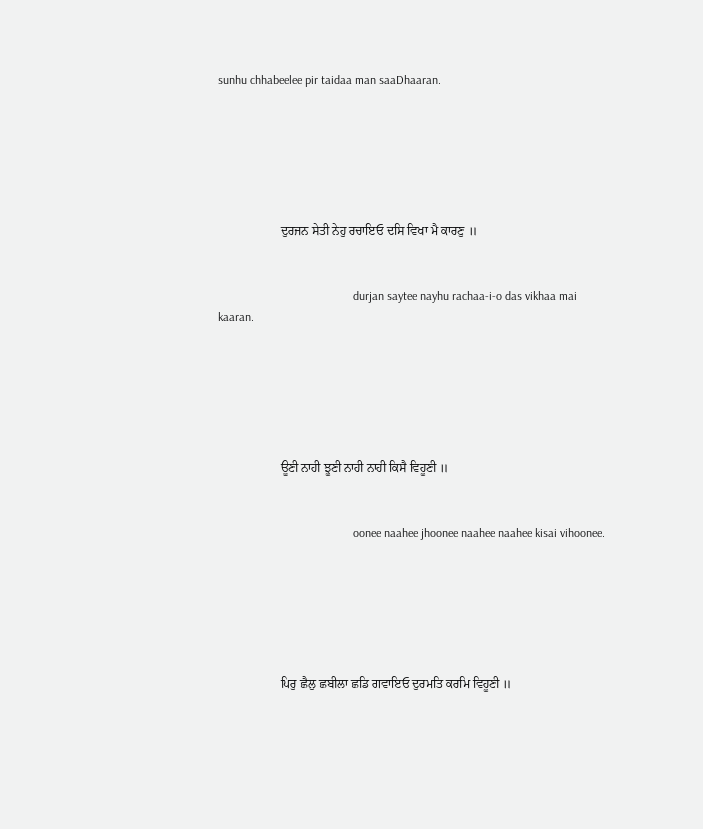sunhu chhabeelee pir taidaa man saaDhaaran.






                    ਦੁਰਜਨ ਸੇਤੀ ਨੇਹੁ ਰਚਾਇਓ ਦਸਿ ਵਿਖਾ ਮੈ ਕਾਰਣੁ ॥


                                             durjan saytee nayhu rachaa-i-o das vikhaa mai kaaran.






                    ਊਣੀ ਨਾਹੀ ਝੂਣੀ ਨਾਹੀ ਨਾਹੀ ਕਿਸੈ ਵਿਹੂਣੀ ॥


                                             oonee naahee jhoonee naahee naahee kisai vihoonee.






                    ਪਿਰੁ ਛੈਲੁ ਛਬੀਲਾ ਛਡਿ ਗਵਾਇਓ ਦੁਰਮਤਿ ਕਰਮਿ ਵਿਹੂਣੀ ॥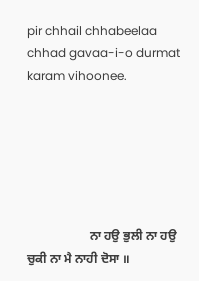pir chhail chhabeelaa chhad gavaa-i-o durmat karam vihoonee.






                    ਨਾ ਹਉ ਭੁਲੀ ਨਾ ਹਉ ਚੁਕੀ ਨਾ ਮੈ ਨਾਹੀ ਦੋਸਾ ॥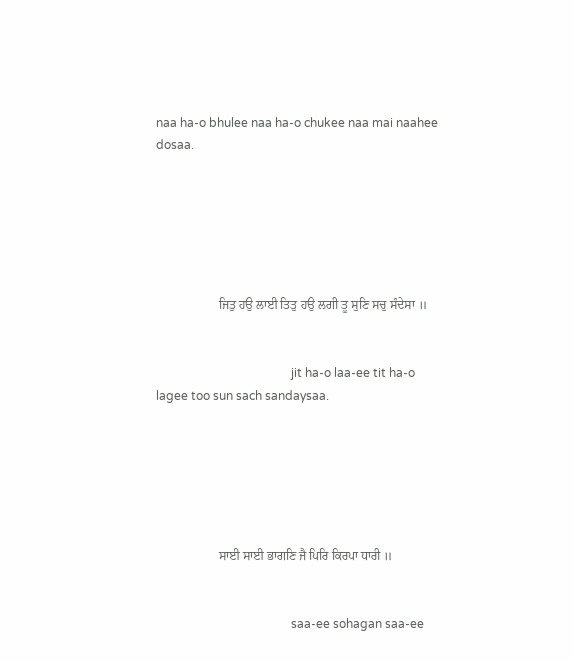naa ha-o bhulee naa ha-o chukee naa mai naahee dosaa.






                    ਜਿਤੁ ਹਉ ਲਾਈ ਤਿਤੁ ਹਉ ਲਗੀ ਤੂ ਸੁਣਿ ਸਚੁ ਸੰਦੇਸਾ ॥


                                             jit ha-o laa-ee tit ha-o lagee too sun sach sandaysaa.






                    ਸਾਈ ਸਾਈ ਭਾਗਣਿ ਜੈ ਪਿਰਿ ਕਿਰਪਾ ਧਾਰੀ ॥


                                             saa-ee sohagan saa-ee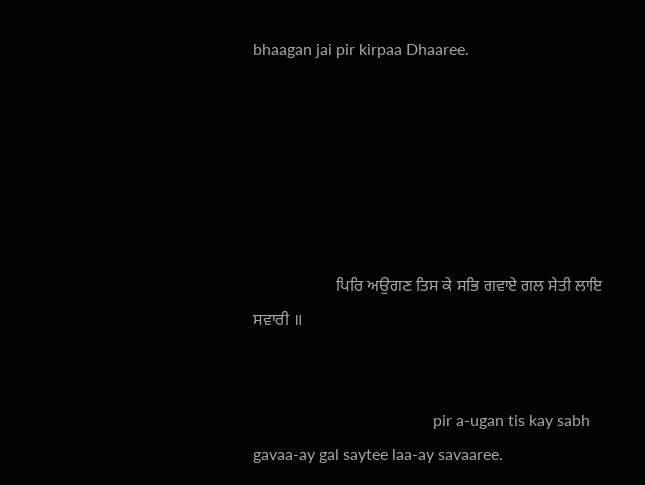bhaagan jai pir kirpaa Dhaaree.






                    ਪਿਰਿ ਅਉਗਣ ਤਿਸ ਕੇ ਸਭਿ ਗਵਾਏ ਗਲ ਸੇਤੀ ਲਾਇ ਸਵਾਰੀ ॥


                                             pir a-ugan tis kay sabh gavaa-ay gal saytee laa-ay savaaree.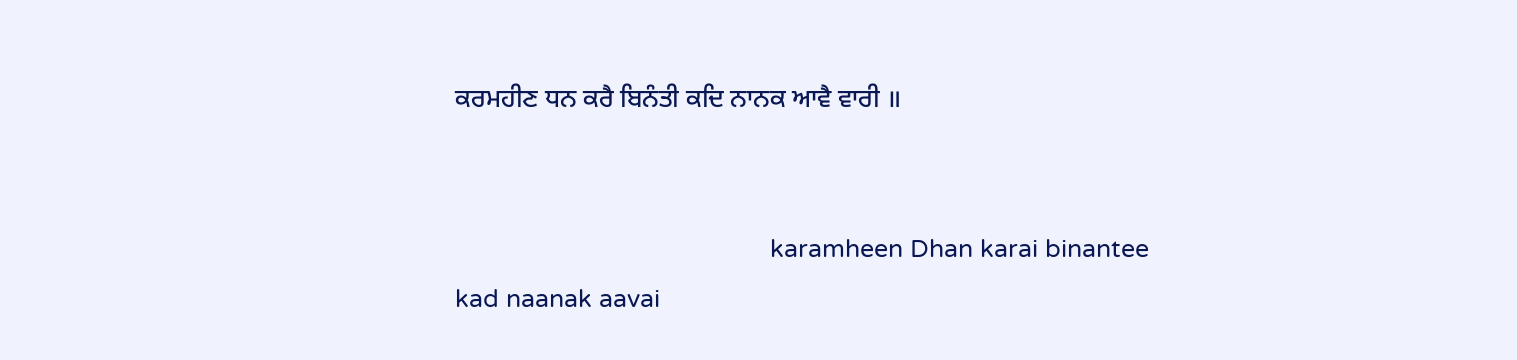ਕਰਮਹੀਣ ਧਨ ਕਰੈ ਬਿਨੰਤੀ ਕਦਿ ਨਾਨਕ ਆਵੈ ਵਾਰੀ ॥


                                             karamheen Dhan karai binantee kad naanak aavai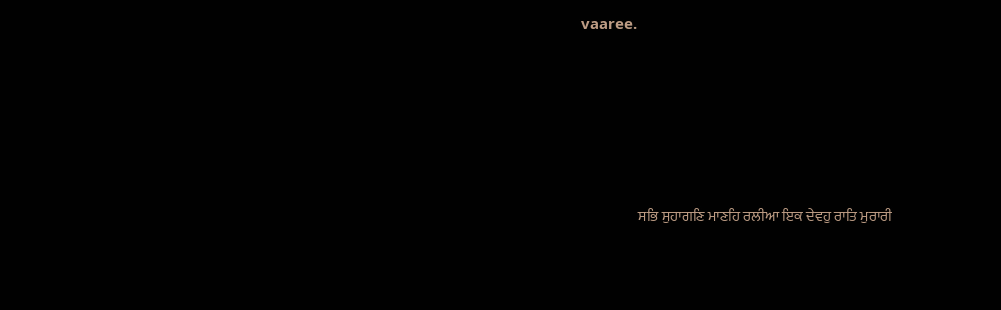vaaree.






                    ਸਭਿ ਸੁਹਾਗਣਿ ਮਾਣਹਿ ਰਲੀਆ ਇਕ ਦੇਵਹੁ ਰਾਤਿ ਮੁਰਾਰੀ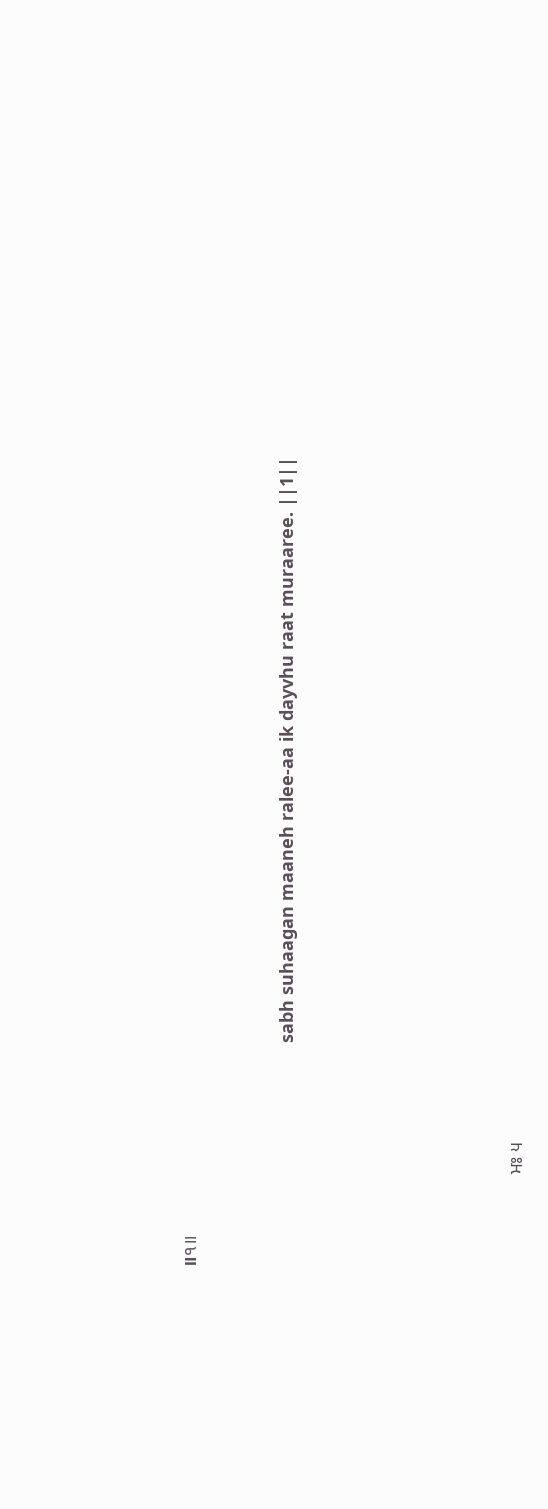॥੧॥


                                             sabh suhaagan maaneh ralee-aa ik dayvhu raat muraaree. ||1||






                    ਮਃ ੫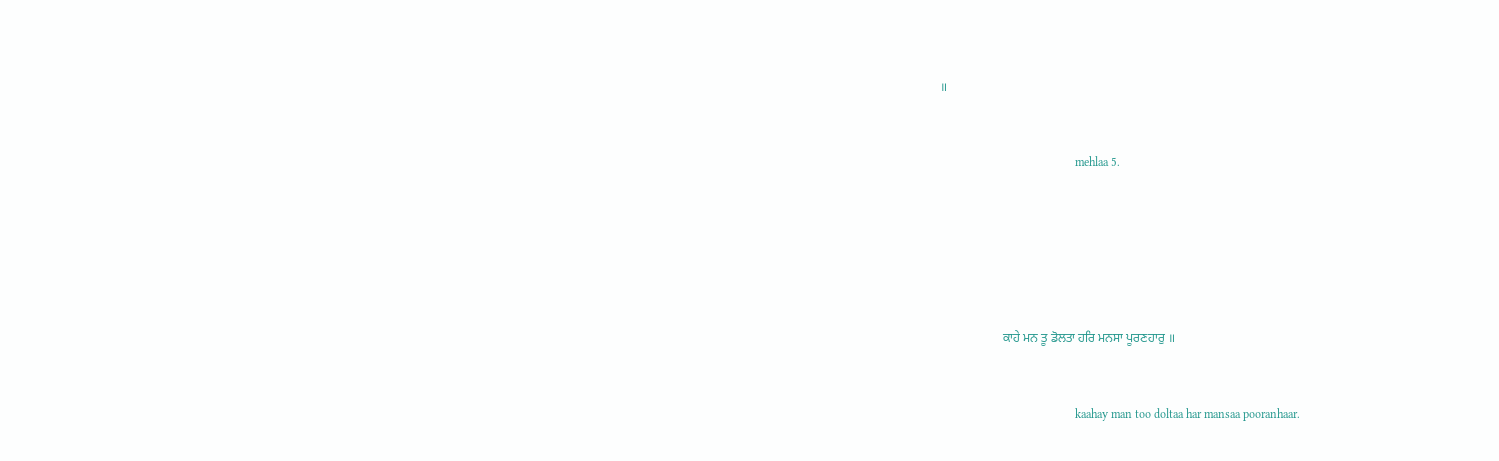॥


                                             mehlaa 5.






                    ਕਾਹੇ ਮਨ ਤੂ ਡੋਲਤਾ ਹਰਿ ਮਨਸਾ ਪੂਰਣਹਾਰੁ ॥


                                             kaahay man too doltaa har mansaa pooranhaar.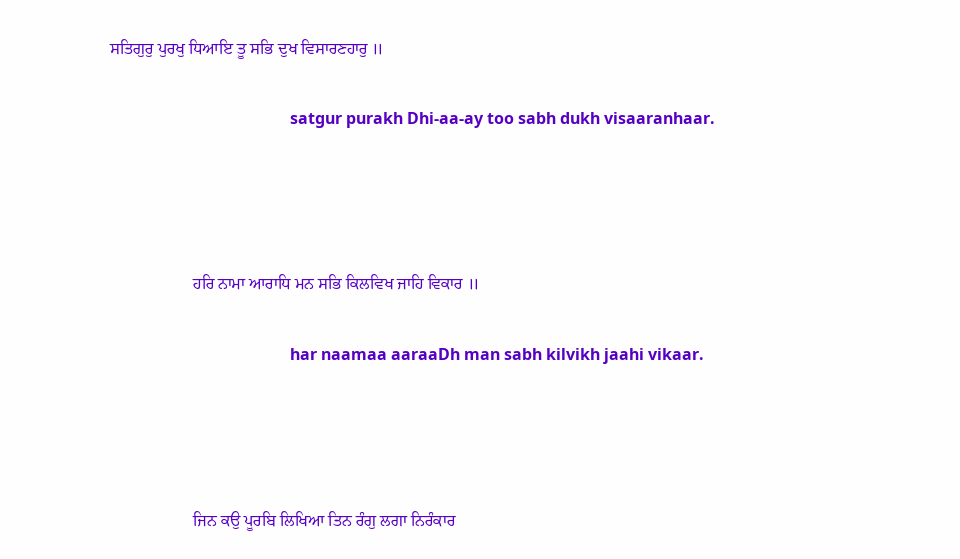ਸਤਿਗੁਰੁ ਪੁਰਖੁ ਧਿਆਇ ਤੂ ਸਭਿ ਦੁਖ ਵਿਸਾਰਣਹਾਰੁ ॥


                                             satgur purakh Dhi-aa-ay too sabh dukh visaaranhaar.






                    ਹਰਿ ਨਾਮਾ ਆਰਾਧਿ ਮਨ ਸਭਿ ਕਿਲਵਿਖ ਜਾਹਿ ਵਿਕਾਰ ॥


                                             har naamaa aaraaDh man sabh kilvikh jaahi vikaar.






                    ਜਿਨ ਕਉ ਪੂਰਬਿ ਲਿਖਿਆ ਤਿਨ ਰੰਗੁ ਲਗਾ ਨਿਰੰਕਾਰ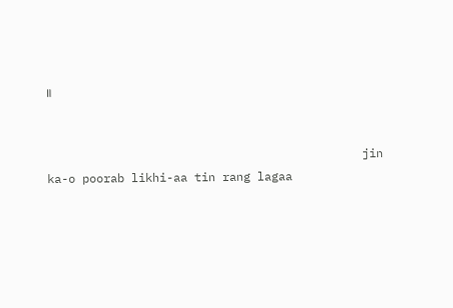॥


                                             jin ka-o poorab likhi-aa tin rang lagaa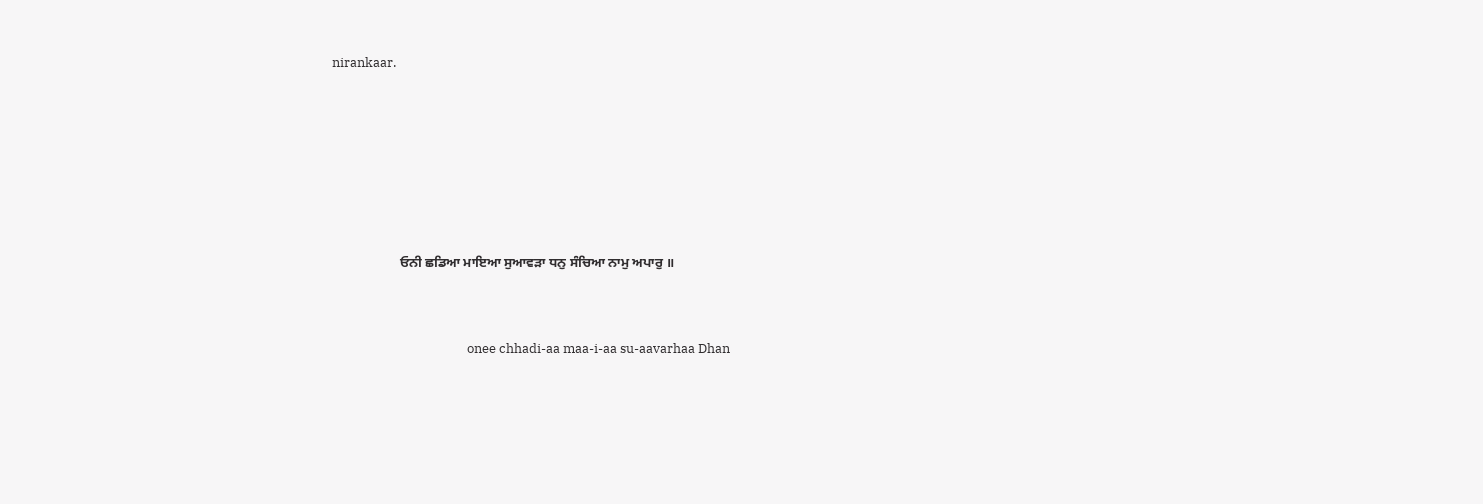nirankaar.






                    ਓਨੀ ਛਡਿਆ ਮਾਇਆ ਸੁਆਵੜਾ ਧਨੁ ਸੰਚਿਆ ਨਾਮੁ ਅਪਾਰੁ ॥


                                             onee chhadi-aa maa-i-aa su-aavarhaa Dhan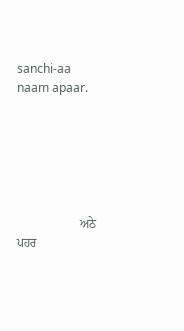sanchi-aa naam apaar.






                    ਅਠੇ ਪਹਰ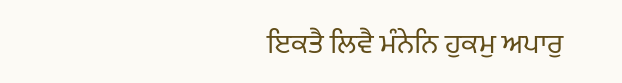ਇਕਤੈ ਲਿਵੈ ਮੰਨੇਨਿ ਹੁਕਮੁ ਅਪਾਰੁ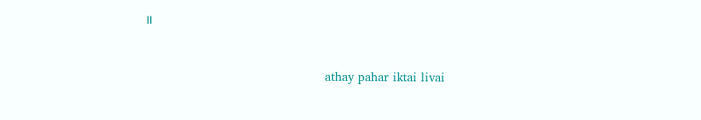॥


                                             athay pahar iktai livai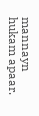mannayn hukam apaar.